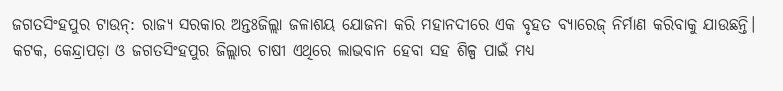ଜଗତସିଂହପୁର ଟାଉନ୍: ରାଜ୍ୟ ସରକାର ଅନ୍ତଃଜିଲ୍ଲା ଜଳାଶୟ ଯୋଜନା କରି ମହାନଦୀରେ ଏକ ବୃହତ ବ୍ୟାରେଜ୍ ନିର୍ମାଣ କରିବାକୁ ଯାଉଛନ୍ତି। କଟକ, କେନ୍ଦ୍ରାପଡ଼ା ଓ ଜଗତସିଂହପୁର ଜିଲ୍ଲାର ଚାଷୀ ଏଥିରେ ଲାଭବାନ ହେବା ସହ ଶିଳ୍ପ ପାଇଁ ମଧ୍ୟ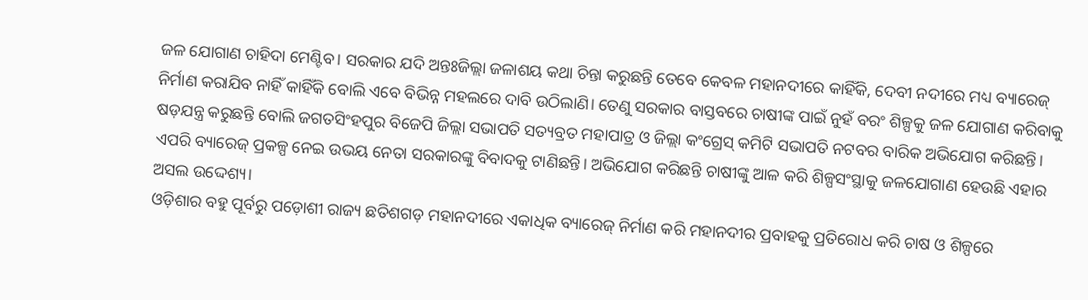ଜଳ ଯୋଗାଣ ଚାହିଦା ମେଣ୍ଟିବ। ସରକାର ଯଦି ଅନ୍ତଃଜିଲ୍ଲା ଜଳାଶୟ କଥା ଚିନ୍ତା କରୁଛନ୍ତି ତେବେ କେବଳ ମହାନଦୀରେ କାହିଁକି, ଦେବୀ ନଦୀରେ ମଧ୍ୟ ବ୍ୟାରେଜ୍ ନିର୍ମାଣ କରାଯିବ ନାହିଁ କାହିଁକି ବୋଲି ଏବେ ବିଭିନ୍ନ ମହଲରେ ଦାବି ଉଠିଲାଣି। ତେଣୁ ସରକାର ବାସ୍ତବରେ ଚାଷୀଙ୍କ ପାଇଁ ନୁହଁ ବରଂ ଶିଳ୍ପକୁ ଜଳ ଯୋଗାଣ କରିବାକୁ ଷଡ଼ଯନ୍ତ୍ର କରୁଛନ୍ତି ବୋଲି ଜଗତସିଂହପୁର ବିଜେପି ଜିଲ୍ଲା ସଭାପତି ସତ୍ୟବ୍ରତ ମହାପାତ୍ର ଓ ଜିଲ୍ଲା କଂଗ୍ରେସ୍ କମିଟି ସଭାପତି ନଟବର ବାରିକ ଅଭିଯୋଗ କରିଛନ୍ତି। ଏପରି ବ୍ୟାରେଜ୍ ପ୍ରକଳ୍ପ ନେଇ ଉଭୟ ନେତା ସରକାରଙ୍କୁ ବିବାଦକୁ ଟାଣିଛନ୍ତି। ଅଭିଯୋଗ କରିଛନ୍ତି ଚାଷୀଙ୍କୁ ଆଳ କରି ଶିଳ୍ପସଂସ୍ଥାକୁ ଜଳଯୋଗାଣ ହେଉଛି ଏହାର ଅସଲ ଉଦ୍ଦେଶ୍ୟ।
ଓଡ଼ିଶାର ବହୁ ପୂର୍ବରୁ ପଡ଼ୋଶୀ ରାଜ୍ୟ ଛତିଶଗଡ଼ ମହାନଦୀରେ ଏକାଧିକ ବ୍ୟାରେଜ୍ ନିର୍ମାଣ କରି ମହାନଦୀର ପ୍ରବାହକୁ ପ୍ରତିରୋଧ କରି ଚାଷ ଓ ଶିଳ୍ପରେ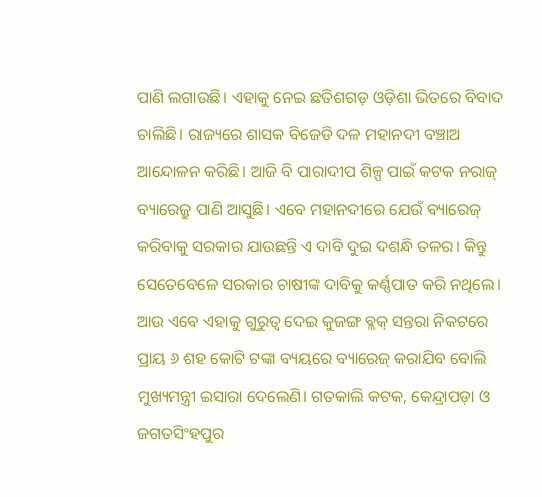ପାଣି ଲଗାଉଛି। ଏହାକୁ ନେଇ ଛତିଶଗଡ଼ ଓଡ଼ିଶା ଭିତରେ ବିବାଦ ଚାଲିଛି। ରାଜ୍ୟରେ ଶାସକ ବିଜେଡି ଦଳ ମହାନଦୀ ବଞ୍ଚାଅ ଆନ୍ଦୋଳନ କରିଛି। ଆଜି ବି ପାରାଦୀପ ଶିଳ୍ପ ପାଇଁ କଟକ ନରାଜ୍ ବ୍ୟାରେଜ୍ରୁ ପାଣି ଆସୁଛି। ଏବେ ମହାନଦୀରେ ଯେଉଁ ବ୍ୟାରେଜ୍ କରିବାକୁ ସରକାର ଯାଉଛନ୍ତି ଏ ଦାବି ଦୁଇ ଦଶନ୍ଧି ତଳର। କିନ୍ତୁ ସେତେବେଳେ ସରକାର ଚାଷୀଙ୍କ ଦାବିକୁ କର୍ଣ୍ଣପାତ କରି ନଥିଲେ। ଆଉ ଏବେ ଏହାକୁ ଗୁରୁତ୍ବ ଦେଇ କୁଜଙ୍ଗ ବ୍ଲକ୍ ସନ୍ତରା ନିକଟରେ ପ୍ରାୟ ୬ ଶହ କୋଟି ଟଙ୍କା ବ୍ୟୟରେ ବ୍ୟାରେଜ୍ କରାଯିବ ବୋଲି ମୁଖ୍ୟମନ୍ତ୍ରୀ ଇସାରା ଦେଲେଣି। ଗତକାଲି କଟକ, କେନ୍ଦ୍ରାପଡ଼ା ଓ ଜଗତସିଂହପୁର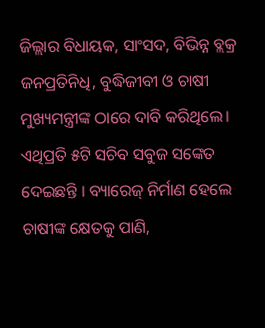ଜିଲ୍ଲାର ବିଧାୟକ, ସାଂସଦ, ବିଭିନ୍ନ ବ୍ଲକ୍ର ଜନପ୍ରତିନିଧି, ବୁଦ୍ଧିଜୀବୀ ଓ ଚାଷୀ ମୁଖ୍ୟମନ୍ତ୍ରୀଙ୍କ ଠାରେ ଦାବି କରିଥିଲେ। ଏଥିପ୍ରତି ୫ଟି ସଚିବ ସବୁଜ ସଙ୍କେତ ଦେଇଛନ୍ତି । ବ୍ୟାରେଜ୍ ନିର୍ମାଣ ହେଲେ ଚାଷୀଙ୍କ କ୍ଷେତକୁ ପାଣି,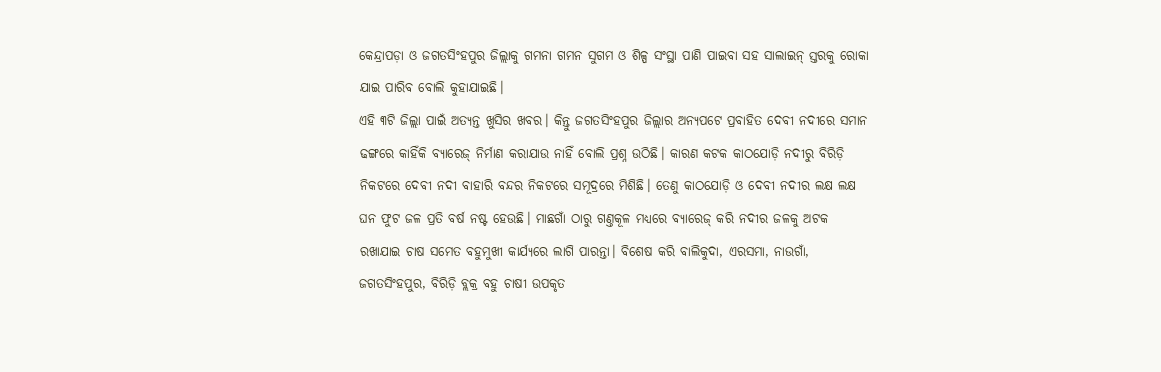କେନ୍ଦ୍ରାପଡ଼ା ଓ ଜଗତସିଂହପୁର ଜିଲ୍ଲାକୁ ଗମନା ଗମନ ସୁଗମ ଓ ଶିଳ୍ପ ସଂସ୍ଥା ପାଣି ପାଇବା ସହ ସାଲାଇନ୍ ସ୍ତରକୁ ରୋକା ଯାଇ ପାରିବ ବୋଲି କୁହାଯାଇଛି।
ଏହି ୩ଟି ଜିଲ୍ଲା ପାଇଁ ଅତ୍ୟନ୍ତ ଖୁସିର ଖବର। କିନ୍ତୁ ଜଗତସିଂହପୁର ଜିଲ୍ଲାର ଅନ୍ୟପଟେ ପ୍ରବାହିତ ଦେବୀ ନଦୀରେ ସମାନ ଢଙ୍ଗରେ କାହିଁକି ବ୍ୟାରେଜ୍ ନିର୍ମାଣ କରାଯାଉ ନାହିଁ ବୋଲି ପ୍ରଶ୍ନ ଉଠିଛି। କାରଣ କଟକ କାଠଯୋଡ଼ି ନଦୀରୁ ବିରିଡ଼ି ନିକଟରେ ଦେବୀ ନଦୀ ବାହାରି ବନ୍ଦର ନିକଟରେ ସମୂଦ୍ରରେ ମିଶିଛି। ତେଣୁ କାଠଯୋଡ଼ି ଓ ଦେବୀ ନଦୀର ଲକ୍ଷ ଲକ୍ଷ ଘନ ଫୁଟ ଜଳ ପ୍ରତି ବର୍ଷ ନଷ୍ଟ ହେଉଛି। ମାଛଗାଁ ଠାରୁ ଗଣ୍ତକୂଳ ମଧ୍ୟରେ ବ୍ୟାରେଜ୍ କରି ନଦୀର ଜଳକୁ ଅଟକ ରଖାଯାଇ ଚାଷ ସମେତ ବହୁମୁଖୀ କାର୍ଯ୍ୟରେ ଲାଗି ପାରନ୍ତା। ବିଶେଷ କରି ବାଲିକୁଦା, ଏରସମା, ନାଉଗାଁ, ଜଗତସିଂହପୁର, ବିରିଡ଼ି ବ୍ଲକ୍ର ବହୁ ଚାଷୀ ଉପକୃତ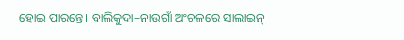ହୋଇ ପାରନ୍ତେ। ବାଲିକୁଦା–ନାଉଗାଁ ଅଂଚଳରେ ସାଲାଇନ୍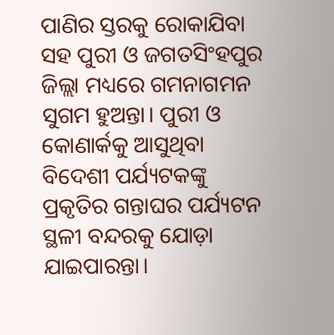ପାଣିର ସ୍ତରକୁ ରୋକାଯିବା ସହ ପୁରୀ ଓ ଜଗତସିଂହପୁର ଜିଲ୍ଲା ମଧ୍ୟରେ ଗମନାଗମନ ସୁଗମ ହୁଅନ୍ତା। ପୁରୀ ଓ କୋଣାର୍କକୁ ଆସୁଥିବା ବିଦେଶୀ ପର୍ଯ୍ୟଟକଙ୍କୁ ପ୍ରକୃତିର ଗନ୍ତାଘର ପର୍ଯ୍ୟଟନ ସ୍ଥଳୀ ବନ୍ଦରକୁ ଯୋଡ଼ା ଯାଇପାରନ୍ତା।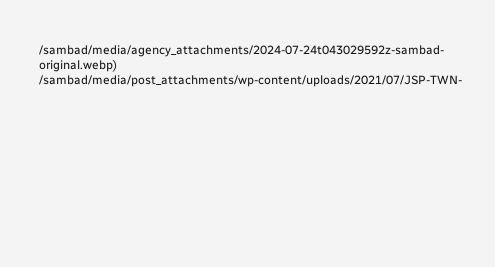/sambad/media/agency_attachments/2024-07-24t043029592z-sambad-original.webp)
/sambad/media/post_attachments/wp-content/uploads/2021/07/JSP-TWN-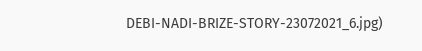DEBI-NADI-BRIZE-STORY-23072021_6.jpg)